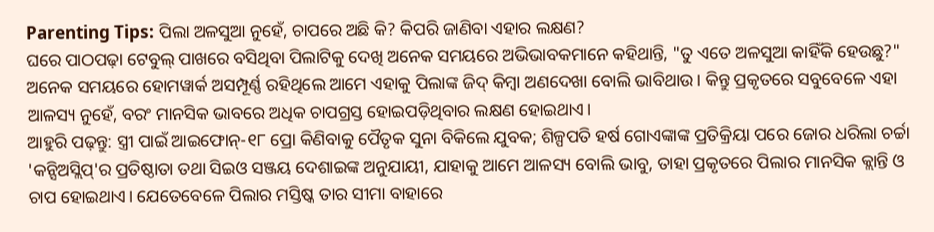Parenting Tips: ପିଲା ଅଳସୁଆ ନୁହେଁ, ଚାପରେ ଅଛି କି? କିପରି ଜାଣିବା ଏହାର ଲକ୍ଷଣ?
ଘରେ ପାଠପଢ଼ା ଟେବୁଲ୍ ପାଖରେ ବସିଥିବା ପିଲାଟିକୁ ଦେଖି ଅନେକ ସମୟରେ ଅଭିଭାବକମାନେ କହିଥାନ୍ତି, "ତୁ ଏତେ ଅଳସୁଆ କାହିଁକି ହେଉଛୁ?" ଅନେକ ସମୟରେ ହୋମୱାର୍କ ଅସମ୍ପୂର୍ଣ୍ଣ ରହିଥିଲେ ଆମେ ଏହାକୁ ପିଲାଙ୍କ ଜିଦ୍ କିମ୍ବା ଅଣଦେଖା ବୋଲି ଭାବିଥାଉ। କିନ୍ତୁ ପ୍ରକୃତରେ ସବୁବେଳେ ଏହା ଆଳସ୍ୟ ନୁହେଁ, ବରଂ ମାନସିକ ଭାବରେ ଅଧିକ ଚାପଗ୍ରସ୍ତ ହୋଇପଡ଼ିଥିବାର ଲକ୍ଷଣ ହୋଇଥାଏ।
ଆହୁରି ପଢ଼ନ୍ତୁ: ସ୍ତ୍ରୀ ପାଇଁ ଆଇଫୋନ୍-୧୮ ପ୍ରୋ କିଣିବାକୁ ପୈତୃକ ସୁନା ବିକିଲେ ଯୁବକ; ଶିଳ୍ପପତି ହର୍ଷ ଗୋଏଙ୍କାଙ୍କ ପ୍ରତିକ୍ରିୟା ପରେ ଜୋର ଧରିଲା ଚର୍ଚ୍ଚା
'କନ୍ସିଅସ୍ଲିପ୍'ର ପ୍ରତିଷ୍ଠାତା ତଥା ସିଇଓ ସଞ୍ଜୟ ଦେଶାଇଙ୍କ ଅନୁଯାୟୀ, ଯାହାକୁ ଆମେ ଆଳସ୍ୟ ବୋଲି ଭାବୁ, ତାହା ପ୍ରକୃତରେ ପିଲାର ମାନସିକ କ୍ଲାନ୍ତି ଓ ଚାପ ହୋଇଥାଏ। ଯେତେବେଳେ ପିଲାର ମସ୍ତିଷ୍କ ତାର ସୀମା ବାହାରେ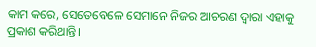କାମ କରେ, ସେତେବେଳେ ସେମାନେ ନିଜର ଆଚରଣ ଦ୍ୱାରା ଏହାକୁ ପ୍ରକାଶ କରିଥାନ୍ତି।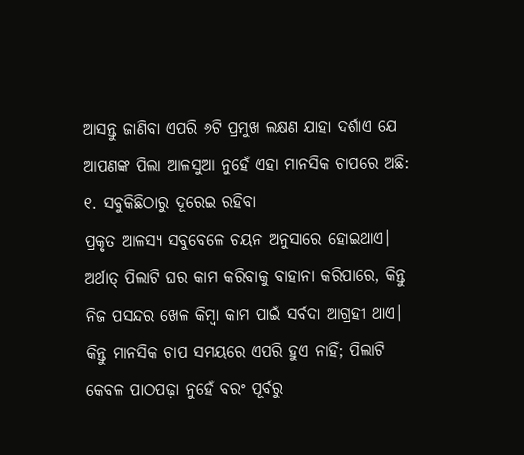ଆସନ୍ତୁ ଜାଣିବା ଏପରି ୬ଟି ପ୍ରମୁଖ ଲକ୍ଷଣ ଯାହା ଦର୍ଶାଏ ଯେ ଆପଣଙ୍କ ପିଲା ଆଳସୁଆ ନୁହେଁ ଏହା ମାନସିକ ଚାପରେ ଅଛି:
୧. ସବୁକିଛିଠାରୁ ଦୂରେଇ ରହିବା
ପ୍ରକୃତ ଆଳସ୍ୟ ସବୁବେଳେ ଚୟନ ଅନୁସାରେ ହୋଇଥାଏ। ଅର୍ଥାତ୍ ପିଲାଟି ଘର କାମ କରିବାକୁ ବାହାନା କରିପାରେ, କିନ୍ତୁ ନିଜ ପସନ୍ଦର ଖେଳ କିମ୍ବା କାମ ପାଇଁ ସର୍ବଦା ଆଗ୍ରହୀ ଥାଏ। କିନ୍ତୁ ମାନସିକ ଚାପ ସମୟରେ ଏପରି ହୁଏ ନାହିଁ; ପିଲାଟି କେବଳ ପାଠପଢ଼ା ନୁହେଁ ବରଂ ପୂର୍ବରୁ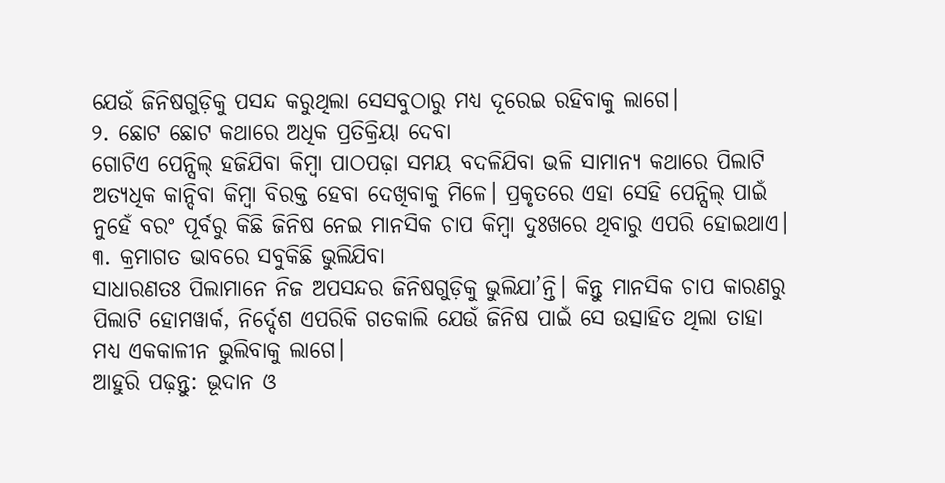ଯେଉଁ ଜିନିଷଗୁଡ଼ିକୁ ପସନ୍ଦ କରୁଥିଲା ସେସବୁଠାରୁ ମଧ୍ୟ ଦୂରେଇ ରହିବାକୁ ଲାଗେ।
୨. ଛୋଟ ଛୋଟ କଥାରେ ଅଧିକ ପ୍ରତିକ୍ରିୟା ଦେବା
ଗୋଟିଏ ପେନ୍ସିଲ୍ ହଜିଯିବା କିମ୍ବା ପାଠପଢ଼ା ସମୟ ବଦଳିଯିବା ଭଳି ସାମାନ୍ୟ କଥାରେ ପିଲାଟି ଅତ୍ୟଧିକ କାନ୍ଦିବା କିମ୍ବା ବିରକ୍ତ ହେବା ଦେଖିବାକୁ ମିଳେ। ପ୍ରକୃତରେ ଏହା ସେହି ପେନ୍ସିଲ୍ ପାଇଁ ନୁହେଁ ବରଂ ପୂର୍ବରୁ କିଛି ଜିନିଷ ନେଇ ମାନସିକ ଚାପ କିମ୍ବା ଦୁଃଖରେ ଥିବାରୁ ଏପରି ହୋଇଥାଏ।
୩. କ୍ରମାଗତ ଭାବରେ ସବୁକିଛି ଭୁଲିଯିବା
ସାଧାରଣତଃ ପିଲାମାନେ ନିଜ ଅପସନ୍ଦର ଜିନିଷଗୁଡ଼ିକୁ ଭୁଲିଯା’ନ୍ତି। କିନ୍ତୁ ମାନସିକ ଚାପ କାରଣରୁ ପିଲାଟି ହୋମୱାର୍କ, ନିର୍ଦ୍ଦେଶ ଏପରିକି ଗତକାଲି ଯେଉଁ ଜିନିଷ ପାଇଁ ସେ ଉତ୍ସାହିତ ଥିଲା ତାହା ମଧ୍ୟ ଏକକାଳୀନ ଭୁଲିବାକୁ ଲାଗେ।
ଆହୁରି ପଢ଼ନ୍ତୁ: ଭୂଦାନ ଓ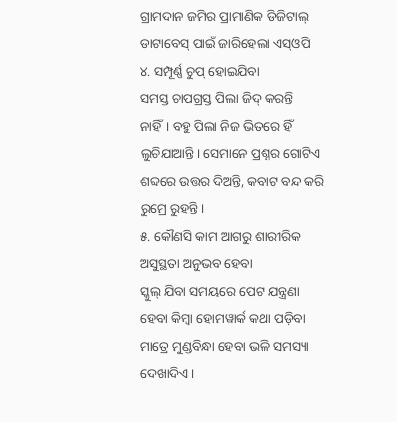ଗ୍ରାମଦାନ ଜମିର ପ୍ରାମାଣିକ ଡିଜିଟାଲ୍ ଡାଟାବେସ୍ ପାଇଁ ଜାରିହେଲା ଏସ୍ଓପି
୪. ସମ୍ପୂର୍ଣ୍ଣ ଚୁପ୍ ହୋଇଯିବା
ସମସ୍ତ ଚାପଗ୍ରସ୍ତ ପିଲା ଜିଦ୍ କରନ୍ତି ନାହିଁ। ବହୁ ପିଲା ନିଜ ଭିତରେ ହିଁ ଲୁଚିଯାଆନ୍ତି। ସେମାନେ ପ୍ରଶ୍ନର ଗୋଟିଏ ଶବ୍ଦରେ ଉତ୍ତର ଦିଅନ୍ତି, କବାଟ ବନ୍ଦ କରି ରୁମ୍ରେ ରୁହନ୍ତି।
୫. କୌଣସି କାମ ଆଗରୁ ଶାରୀରିକ ଅସୁସ୍ଥତା ଅନୁଭବ ହେବା
ସ୍କୁଲ୍ ଯିବା ସମୟରେ ପେଟ ଯନ୍ତ୍ରଣା ହେବା କିମ୍ବା ହୋମୱାର୍କ କଥା ପଡ଼ିବା ମାତ୍ରେ ମୁଣ୍ଡବିନ୍ଧା ହେବା ଭଳି ସମସ୍ୟା ଦେଖାଦିଏ।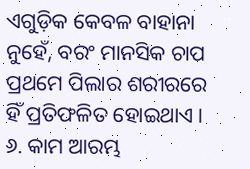ଏଗୁଡ଼ିକ କେବଳ ବାହାନା ନୁହେଁ, ବରଂ ମାନସିକ ଚାପ ପ୍ରଥମେ ପିଲାର ଶରୀରରେ ହିଁ ପ୍ରତିଫଳିତ ହୋଇଥାଏ।
୬. କାମ ଆରମ୍ଭ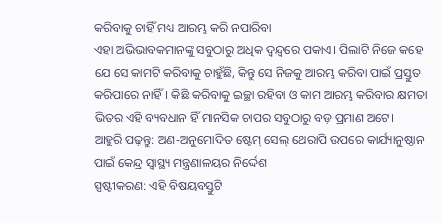କରିବାକୁ ଚାହିଁ ମଧ୍ୟ ଆରମ୍ଭ କରି ନପାରିବା
ଏହା ଅଭିଭାବକମାନଙ୍କୁ ସବୁଠାରୁ ଅଧିକ ଦ୍ୱନ୍ଦ୍ୱରେ ପକାଏ। ପିଲାଟି ନିଜେ କହେ ଯେ ସେ କାମଟି କରିବାକୁ ଚାହୁଁଛି, କିନ୍ତୁ ସେ ନିଜକୁ ଆରମ୍ଭ କରିବା ପାଇଁ ପ୍ରସ୍ତୁତ କରିପାରେ ନାହିଁ। କିଛି କରିବାକୁ ଇଚ୍ଛା ରହିବା ଓ କାମ ଆରମ୍ଭ କରିବାର କ୍ଷମତା ଭିତର ଏହି ବ୍ୟବଧାନ ହିଁ ମାନସିକ ଚାପର ସବୁଠାରୁ ବଡ଼ ପ୍ରମାଣ ଅଟେ।
ଆହୁରି ପଢ଼ନ୍ତୁ: ଅଣ-ଅନୁମୋଦିତ ଷ୍ଟେମ୍ ସେଲ୍ ଥେରାପି ଉପରେ କାର୍ଯ୍ୟାନୁଷ୍ଠାନ ପାଇଁ କେନ୍ଦ୍ର ସ୍ୱାସ୍ଥ୍ୟ ମନ୍ତ୍ରଣାଳୟର ନିର୍ଦ୍ଦେଶ
ସ୍ପଷ୍ଟୀକରଣ: ଏହି ବିଷୟବସ୍ତୁଟି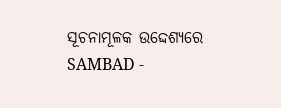ସୂଚନାମୂଳକ ଉଦ୍ଦେଶ୍ୟରେ SAMBAD -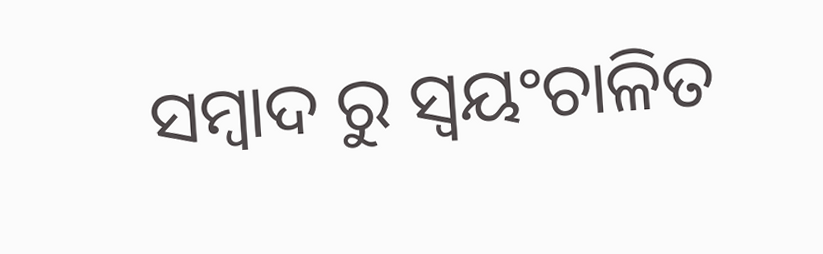ସମ୍ବାଦ ରୁ ସ୍ୱୟଂଚାଳିତ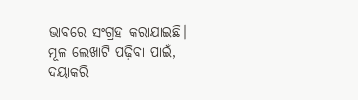ଭାବରେ ସଂଗ୍ରହ କରାଯାଇଛି। ମୂଳ ଲେଖାଟି ପଢ଼ିବା ପାଇଁ, ଦୟାକରି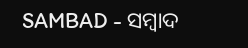SAMBAD - ସମ୍ବାଦ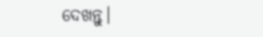ଦେଖନ୍ତୁ।